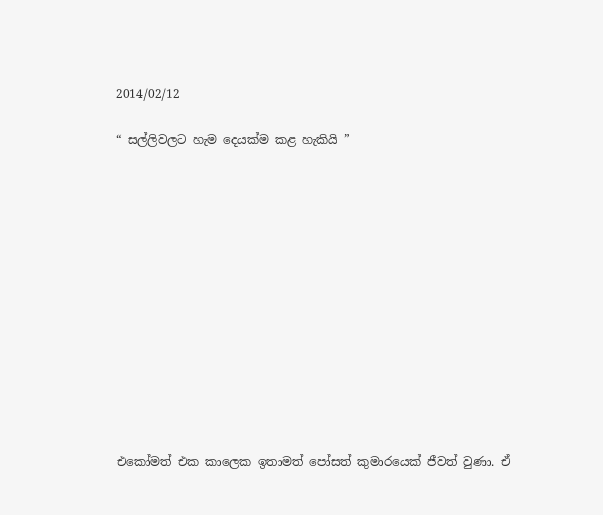2014/02/12

“ සල්ලිවලට හැම දෙයක්ම කළ හැකියි ”













එකෝමත් එක කාලෙක ඉතාමත් පෝසත් කුමාරයෙක් ජීවත් වුණා. ඒ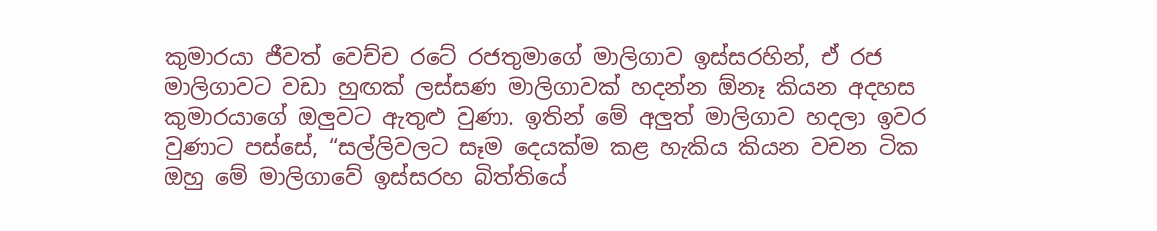කුමාරයා ජීවත් වෙච්ච රටේ රජතුමාගේ මාලිගාව ඉස්සරහින්, ඒ රජ මාලිගාවට වඩා හුඟක් ලස්සණ මාලිගාවක් හදන්න ඕනෑ කියන අදහස කුමාරයාගේ ඔලුවට ඇතුළු වුණා. ඉතින් මේ අලුත් මාලිගාව හදලා ඉවර වුණාට පස්සේ, “සල්ලිවලට සෑම දෙයක්ම කළ හැකිය කියන වචන ටික ඔහු මේ මාලිගාවේ ඉස්සරහ බිත්තියේ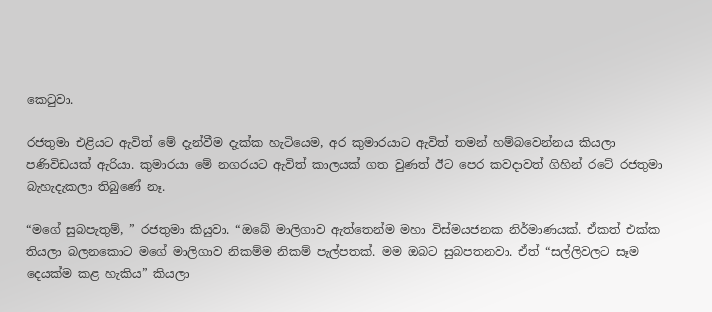කෙටුවා.

රජතුමා එළියට ඇවිත් මේ දැන්වීම දැක්ක හැටියෙම, අර කුමාරයාට ඇවිත් තමන් හම්බවෙන්නය කියලා පණිවිඩයක් ඇරියා. කුමාරයා මේ නගරයට ඇවිත් කාලයක් ගත වුණත් ඊට පෙර කවදාවත් ගිහින් රටේ රජතුමා බැහැදැකලා තිබුණේ නෑ.

“මගේ සුබපැතුම්, ” රජතුමා කියුවා. “ඔබේ මාලිගාව ඇත්තෙන්ම මහා විස්මයජනක නිර්මාණයක්. ඒකත් එක්ක තියලා බලනකොට මගේ මාලිගාව නිකම්ම නිකම් පැල්පතක්. මම ඔබට සුබපතනවා. ඒත් “සල්ලිවලට සෑම දෙයක්ම කළ හැකිය” කියලා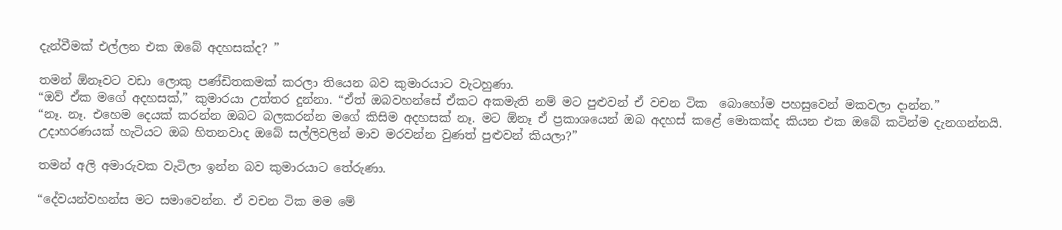දැන්වීමක් එල්ලන එක ඔබේ අදහසක්ද? ”

තමන් ඕනෑවට වඩා ලොකු පණ්ඩිතකමක් කරලා තියෙන බව කුමාරයාට වැටහුණා.
“ඔව් ඒක මගේ අදහසක්,” කුමාරයා උත්තර දුන්නා. “ඒත් ඔබවහන්සේ ඒකට අකමැති නම් මට පුළුවන් ඒ වචන ටික  බොහෝම පහසුවෙන් මකවලා දාන්න.”
“නෑ. නෑ. එහෙම දෙයක් කරන්න ඔබට බලකරන්න මගේ කිසිම අදහසක් නෑ. මට ඕනෑ ඒ ප්‍රකාශයෙන් ඔබ අදහස් කළේ මොකක්ද කියන එක ඔබේ කටින්ම දැනගන්නයි. උදාහරණයක් හැටියට ඔබ හිතනවාද ඔබේ සල්ලිවලින් මාව මරවන්න වුණත් පුළුවන් කියලා?”

තමන් අලි අමාරුවක වැටිලා ඉන්න බව කුමාරයාට තේරුණා.

“දේවයන්වහන්ස මට සමාවෙන්න. ඒ වචන ටික මම මේ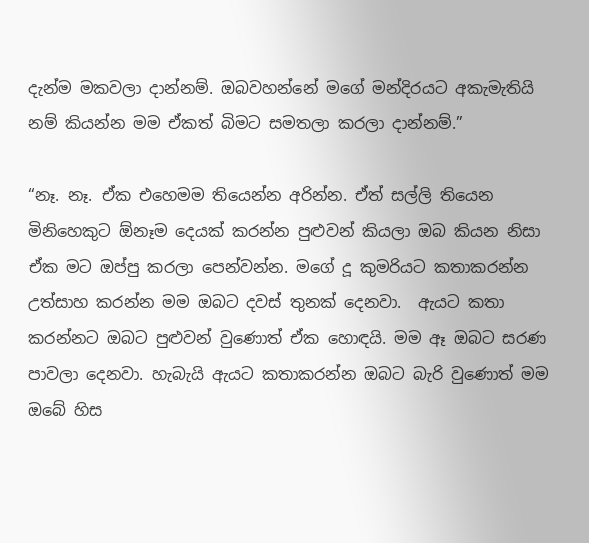දැන්ම මකවලා දාන්නම්. ඔබවහන්නේ මගේ මන්දිරයට අකැමැතියි නම් කියන්න මම ඒකත් බිමට සමතලා කරලා දාන්නම්.”

“නෑ. නෑ. ඒක එහෙමම තියෙන්න අරින්න. ඒත් සල්ලි තියෙන මිනිහෙකුට ඕනෑම දෙයක් කරන්න පුළුවන් කියලා ඔබ කියන නිසා ඒක මට ඔප්පු කරලා පෙන්වන්න. මගේ දූ කුමරියට කතාකරන්න උත්සාහ කරන්න මම ඔබට දවස් තුනක් දෙනවා.  ඇයට කතා කරන්නට ඔබට පුළුවන් වුණොත් ඒක හොඳයි. මම ඈ ඔබට සරණ පාවලා දෙනවා. හැබැයි ඇයට කතාකරන්න ඔබට බැරි වුණොත් මම ඔබේ හිස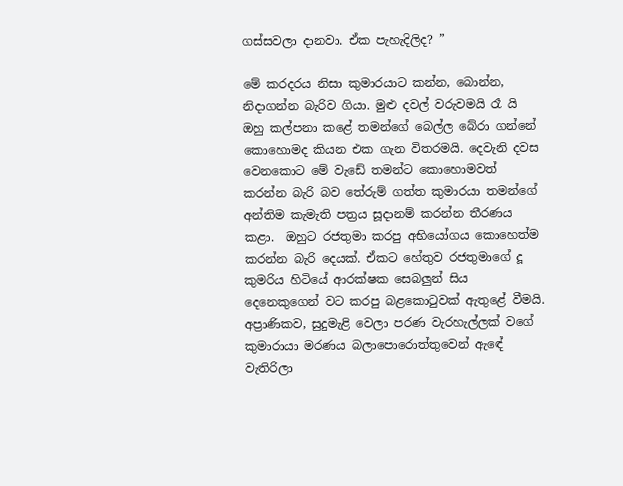ගස්සවලා දානවා. ඒක පැහැදිලිද? ”

මේ කරදරය නිසා කුමාරයාට කන්න, බොන්න, නිදාගන්න බැරිව ගියා. මුළු දවල් වරුවමයි රෑ යි ඔහු කල්පනා කළේ තමන්ගේ බෙල්ල බේරා ගන්නේ කොහොමද කියන එක ගැන විතරමයි. දෙවැනි දවස වෙනකොට මේ වැඩේ තමන්ට කොහොමවත් කරන්න බැරි බව තේරුම් ගත්ත කුමාරයා තමන්ගේ අන්තිම කැමැති පත්‍රය සූදානම් කරන්න තීරණය කළා.  ඔහුට රජතුමා කරපු අභියෝගය කොහෙත්ම කරන්න බැරි දෙයක්. ඒකට හේතුව රජතුමාගේ දූ කුමරිය හිටියේ ආරක්ෂක සෙබලුන් සිය දෙනෙකුගෙන් වට කරපු බළකොටුවක් ඇතුළේ වීමයි. අප්‍රාණිකව, සුදුමැළි වෙලා පරණ වැරහැල්ලක් වගේ කුමාරායා මරණය බලාපොරොත්තුවෙන් ඇඳේ වැතිරිලා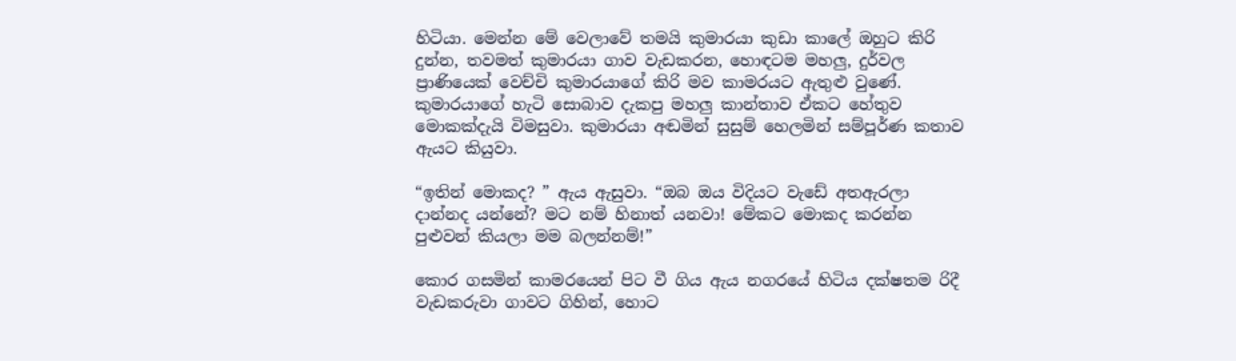හිටියා. මෙන්න මේ වෙලාවේ තමයි කුමාරයා කුඩා කාලේ ඔහුට කිරි දුන්න, තවමත් කුමාරයා ගාව වැඩකරන, හොඳටම මහලු, දුර්වල ප්‍රාණියෙක් වෙච්චි කුමාරයාගේ කිරි මව කාමරයට ඇතුළු වුණේ. කුමාරයාගේ හැටි සොබාව දැකපු මහලු කාන්තාව ඒකට හේතුව මොකක්දැයි විමසුවා. කුමාරයා අඬමින් සුසුම් හෙලමින් සම්පූර්ණ කතාව ඇයට කියුවා.

“ඉතින් මොකද? ” ඇය ඇසුවා. “ඔබ ඔය විදියට වැඩේ අතඇරලා දාන්නද යන්නේ? මට නම් හිනාත් යනවා! මේකට මොකද කරන්න පුළුවන් කියලා මම බලන්නම්!”

කොර ගසමින් කාමරයෙන් පිට වී ගිය ඇය නගරයේ හිටිය දක්ෂතම රිදී වැඩකරුවා ගාවට ගිහින්, හොට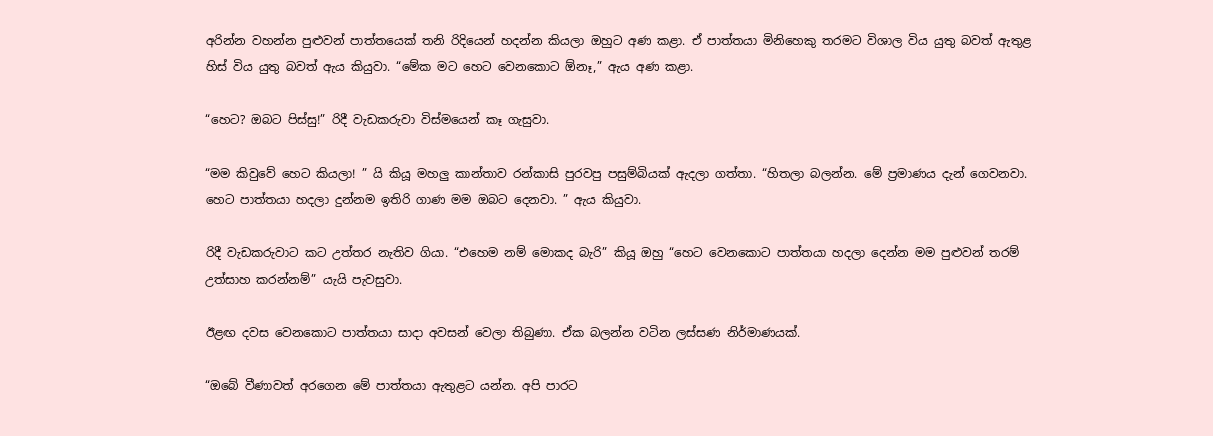අරින්න වහන්න පුළුවන් පාත්තයෙක් තනි රිදියෙන් හදන්න කියලා ඔහුට අණ කළා. ඒ පාත්තයා මිනිහෙකු තරමට විශාල විය යුතු බවත් ඇතුළ හිස් විය යුතු බවත් ඇය කියුවා. “මේක මට හෙට වෙනකොට ඕනෑ,” ඇය අණ කළා.

“හෙට? ඔබට පිස්සු!” රිදී වැඩකරුවා විස්මයෙන් කෑ ගැසුවා.

“මම කිවුවේ හෙට කියලා! ” යි කියූ මහලු කාන්තාව රන්කාසි පුරවපු පසුම්බියක් ඇදලා ගත්තා. “හිතලා බලන්න. මේ ප්‍රමාණය දැන් ගෙවනවා. හෙට පාත්තයා හදලා දුන්නම ඉතිරි ගාණ මම ඔබට දෙනවා. ” ඇය කියුවා.

රිදී වැඩකරුවාට කට උත්තර නැතිව ගියා. “එහෙම නම් මොකද බැරි” කියූ ඔහු “හෙට වෙනකොට පාත්තයා හදලා දෙන්න මම පුළුවන් තරම් උත්සාහ කරන්නම්” යැයි පැවසුවා.

ඊළඟ දවස වෙනකොට පාත්තයා සාදා අවසන් වෙලා තිබුණා. ඒක බලන්න වටින ලස්සණ නිර්මාණයක්.

“ඔබේ වීණාවත් අරගෙන මේ පාත්තයා ඇතුළට යන්න. අපි පාරට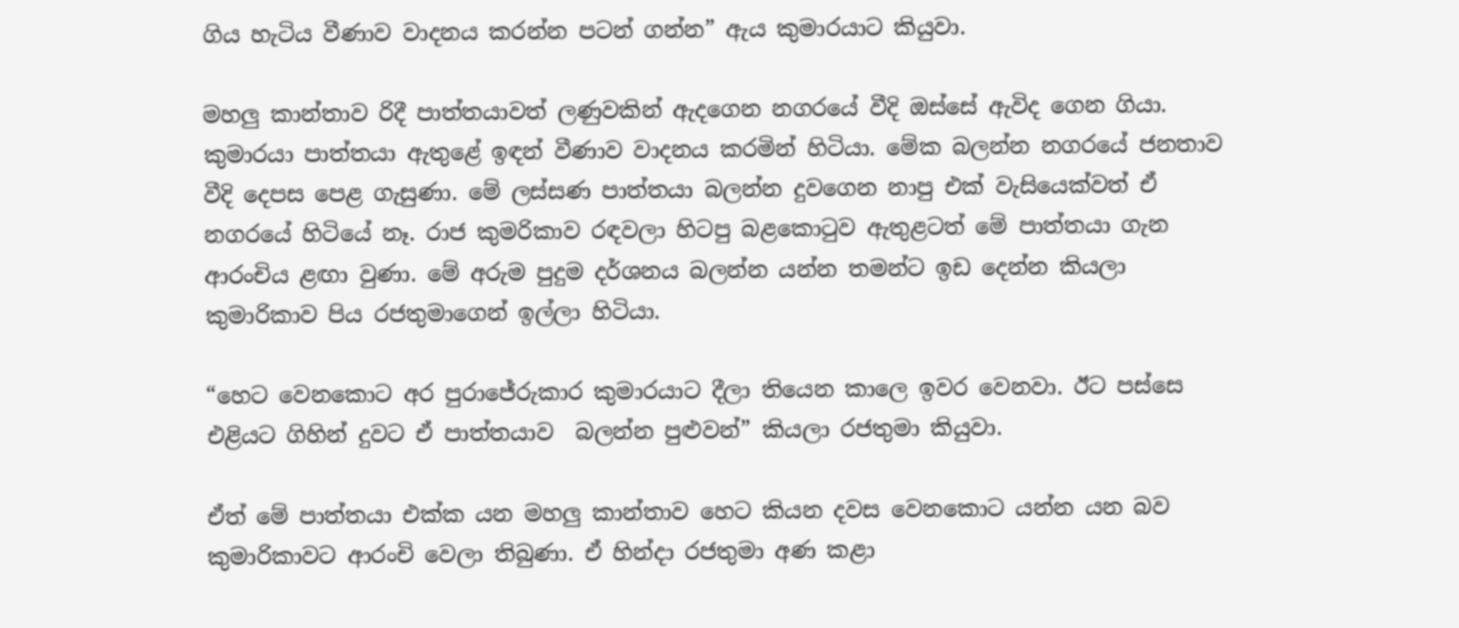ගිය හැටිය වීණාව වාදනය කරන්න පටන් ගන්න” ඇය කුමාරයාට කියුවා.

මහලු කාන්තාව රිදී පාත්තයාවත් ලණුවකින් ඇදගෙන නගරයේ වීදි ඔස්සේ ඇවිද ගෙන ගියා. කුමාරයා පාත්තයා ඇතුළේ ඉඳන් වීණාව වාදනය කරමින් හිටියා. මේක බලන්න නගරයේ ජනතාව වීදි දෙපස පෙළ ගැසුණා. මේ ලස්සණ පාත්තයා බලන්න දුවගෙන නාපු එක් වැසියෙක්වත් ඒ නගරයේ හිටියේ නෑ. රාජ කුමරිකාව රඳවලා හිටපු බළකොටුව ඇතුළටත් මේ පාත්තයා ගැන ආරංචිය ළඟා වුණා. මේ අරුම පුදුම දර්ශනය බලන්න යන්න තමන්ට ඉඩ දෙන්න කියලා කුමාරිකාව පිය රජතුමාගෙන් ඉල්ලා හිටියා.

“හෙට වෙනකොට අර පුරාජේරුකාර කුමාරයාට දීලා තියෙන කාලෙ ඉවර වෙනවා. ඊට පස්සෙ එළියට ගිහින් දුවට ඒ පාත්තයාව  බලන්න පුළුවන්” කියලා රජතුමා කියුවා.

ඒත් මේ පාත්තයා එක්ක යන මහලු කාන්තාව හෙට කියන දවස වෙනකොට යන්න යන බව කුමාරිකාවට ආරංචි වෙලා තිබුණා. ඒ හින්දා රජතුමා අණ කළා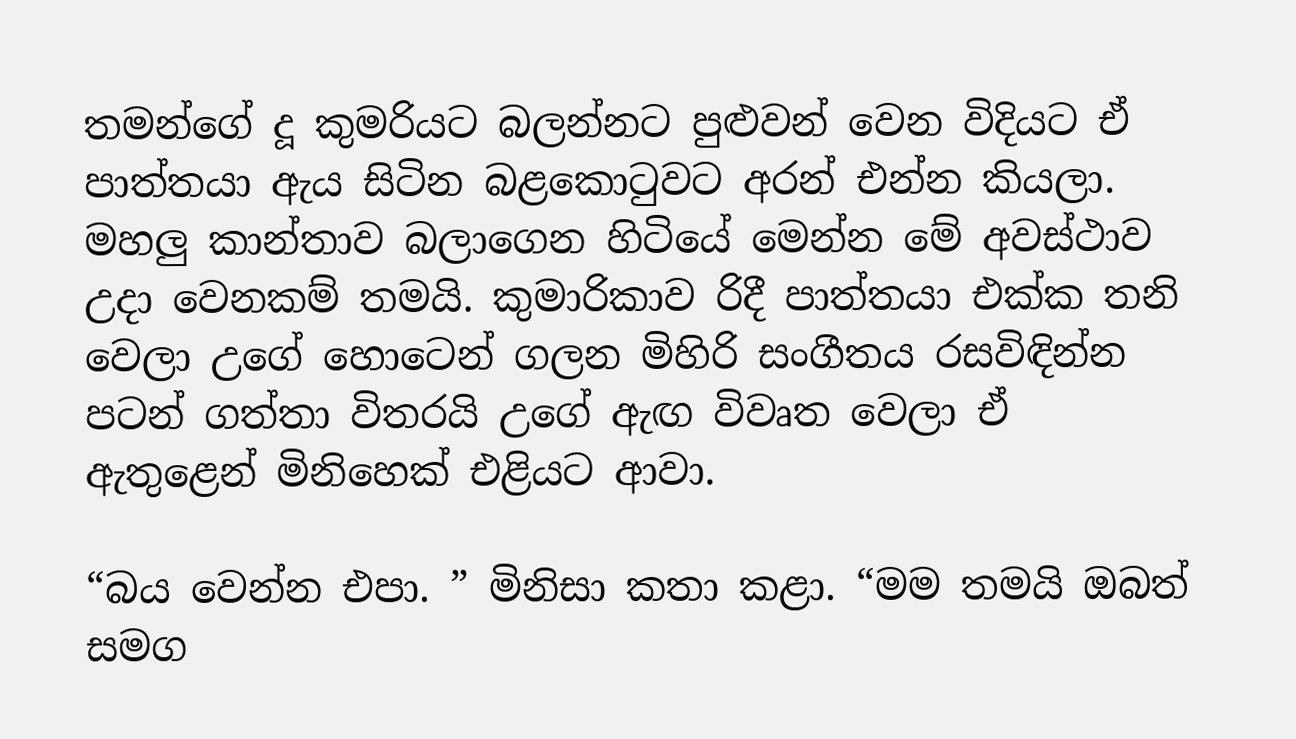තමන්ගේ දූ කුමරියට බලන්නට පුළුවන් වෙන විදියට ඒ පාත්තයා ඇය සිටින බළකොටුවට අරන් එන්න කියලා. මහලු කාන්තාව බලාගෙන හිටියේ මෙන්න මේ අවස්ථාව උදා වෙනකම් තමයි. කුමාරිකාව රිදී පාත්තයා එක්ක තනි වෙලා උගේ හොටෙන් ගලන මිහිරි සංගීතය රසවිඳින්න පටන් ගත්තා විතරයි උගේ ඇඟ විවෘත වෙලා ඒ ඇතුළෙන් මිනිහෙක් එළියට ආවා.

“බය වෙන්න එපා. ” මිනිසා කතා කළා. “මම තමයි ඔබත් සමග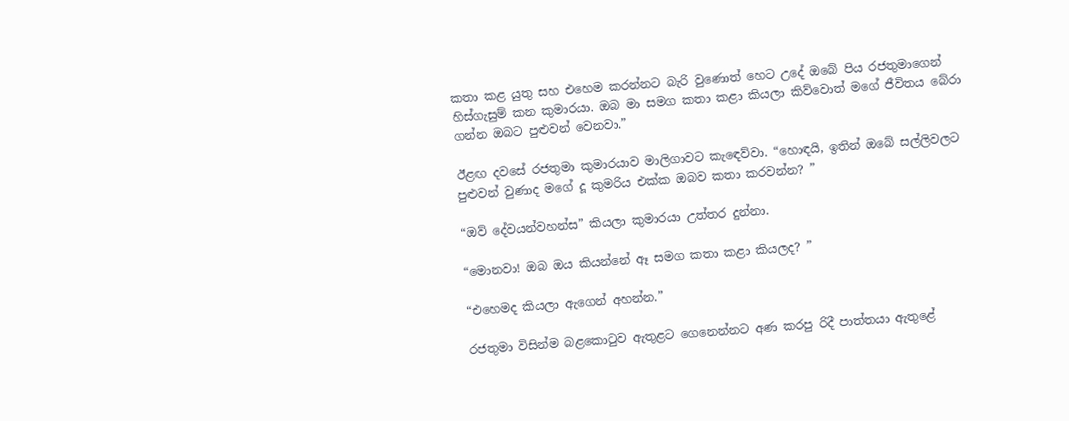කතා කළ යුතු සහ එහෙම කරන්නට බැරි වුණොත් හෙට උදේ ඔබේ පිය රජතුමාගෙන් හිස්ගැසුම් කන කුමාරයා. ඔබ මා සමග කතා කළා කියලා කිව්වොත් මගේ ජීවිතය බේරා ගන්න ඔබට පුළුවන් වෙනවා.”

ඊළඟ දවසේ රජතුමා කුමාරයාව මාලිගාවට කැඳෙව්වා. “හොඳයි, ඉතින් ඔබේ සල්ලිවලට පුළුවන් වුණාද මගේ දූ කුමරිය එක්ක ඔබව කතා කරවන්න? ”

“ඔව් දේවයන්වහන්ස” කියලා කුමාරයා උත්තර දුන්නා.

“මොනවා! ඔබ ඔය කියන්නේ ඈ සමග කතා කළා කියලද? ”

“එහෙමද කියලා ඇගෙන් අහන්න.”

රජතුමා විසින්ම බළකොටුව ඇතුළට ගෙනෙන්නට අණ කරපු රිදී පාත්තයා ඇතුළේ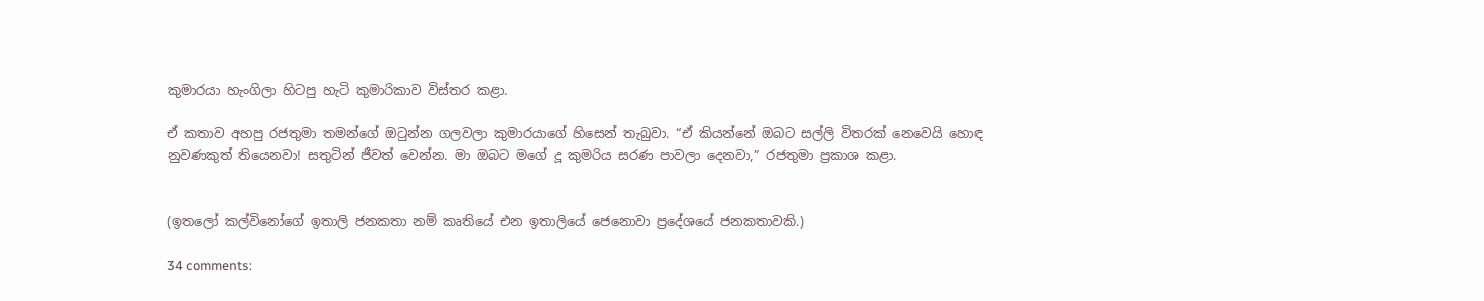කුමාරයා හැංගිලා හිටපු හැටි කුමාරිකාව විස්තර කළා.

ඒ කතාව අහපු රජතුමා තමන්ගේ ඔටුන්න ගලවලා කුමාරයාගේ හිසෙන් තැබුවා. “ඒ කියන්නේ ඔබට සල්ලි විතරක් නෙවෙයි හොඳ නුවණකුත් තියෙනවා! සතුටින් ජීවත් වෙන්න. මා ඔබට මගේ දූ කුමරිය සරණ පාවලා දෙනවා,” රජතුමා ප්‍රකාශ කළා.


(ඉතලෝ කල්විනෝගේ ඉතාලි ජනකතා නම් කෘතියේ එන ඉතාලියේ ජෙනොවා ප්‍රදේශයේ ජනකතාවකි.)

34 comments: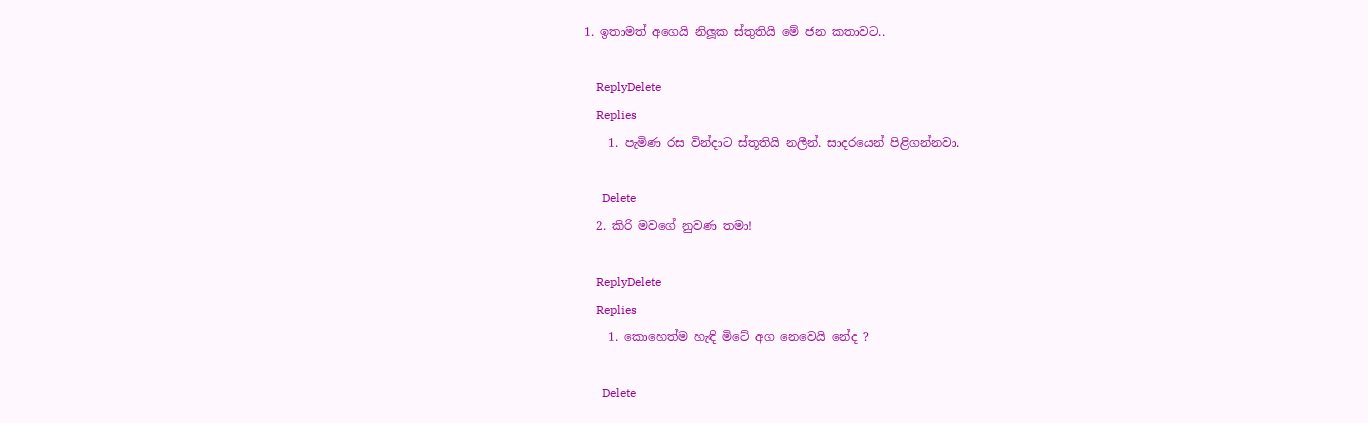1. ඉතාමත් අගෙයි නිලූක ස්තුතියි මේ ජන කතාවට..

    ReplyDelete
    Replies
    1. පැමිණ රස වින්දාට ස්තූතියි නලීන්. සාදරයෙන් පිළිගන්නවා.

      Delete
  2. කිරි මවගේ නුවණ තමා!

    ReplyDelete
    Replies
    1. කොහෙත්ම හැඳි මිටේ අග නෙවෙයි නේද ?

      Delete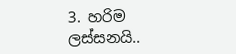3. හරිම ලස්සනයි..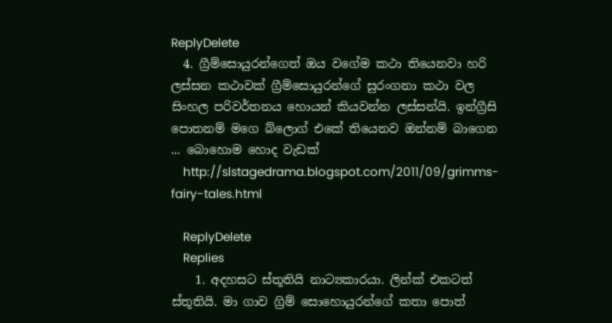ReplyDelete
  4. ග්‍රීම්සොයුරන්ගෙත් ඔය වගේම කථා තියෙනවා හරි ලස්සන කථාවක් ග්‍රීම්සොයුරන්ගේ සුරංගනා කථා වල සිංහල පරිවර්තනය හොයන් කියවන්න ලස්සන්යි. ඉන්ග්‍රීසි පොතනම් මගෙ බ්ලොග් එකේ තියෙනව ඔන්නම් බාගෙන ... බොහොම හොද වැඩක්
    http://slstagedrama.blogspot.com/2011/09/grimms-fairy-tales.html

    ReplyDelete
    Replies
    1. අදහසට ස්තූතියි නාට්‍යකාරයා. ලින්ක් එකටත් ස්තූතියි. මා ගාව ග්‍රිම් සොහොයුරන්ගේ කතා පොත්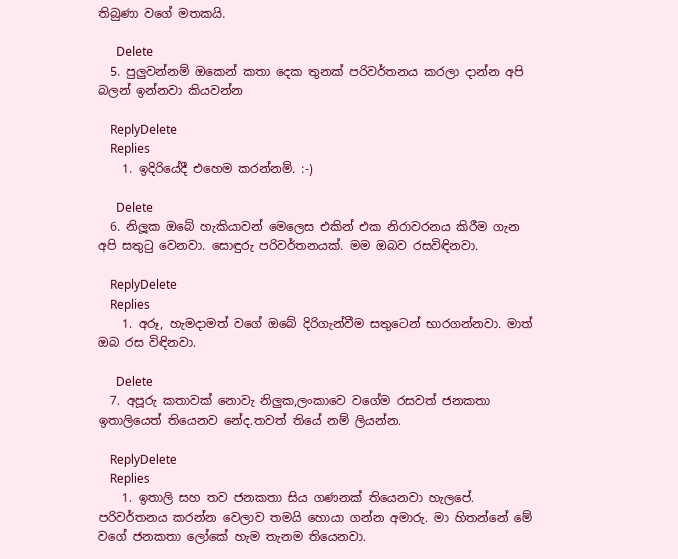තිබුණා වගේ මතකයි.

      Delete
  5. පුලුවන්නම් ඔකෙන් කතා දෙක තුනක් පරිවර්තනය කරලා දාන්න අපි බලන් ඉන්නවා කියවන්න

    ReplyDelete
    Replies
    1. ඉදිරියේදී එහෙම කරන්නම්. :-)

      Delete
  6. නිලූක ඔබේ හැකියාවන් මෙලෙස එකින් එක නිරාවරනය කිරීම ගැන අපි සතුටු වෙනවා. සොඳුරු පරිවර්තනයක්. මම ඔබව රසවිඳිනවා.

    ReplyDelete
    Replies
    1. අරූ, හැමදාමත් වගේ ඔබේ දිරිගැන්වීම සතුටෙන් භාරගන්නවා. මාත් ඔබ රස විඳිනවා.

      Delete
  7. අපූරු කතාවක් නොවැ නිලුක,ලංකාවෙ වගේම රසවත් ජනකතා ඉතාලියෙත් තියෙනව නේද.තවත් තියේ නම් ලියන්න.

    ReplyDelete
    Replies
    1. ඉතාලි සහ තව ජනකතා සිය ගණනක් තියෙනවා හැලපේ. පරිවර්තනය කරන්න වෙලාව තමයි හොයා ගන්න අමාරු. මා හිතන්නේ මේ වගේ ජනකතා ලෝකේ හැම තැනම තියෙනවා.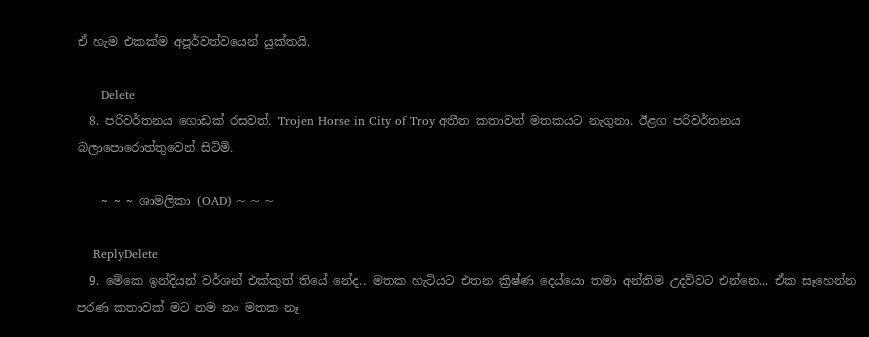ඒ හැම එකක්ම අපූර්වත්වයෙන් යුක්තයි.

      Delete
  8. පරිවර්තනය ගොඩක් රසවත්. Trojen Horse in City of Troy අතීත කතාවත් මතකයට නැගුනා. ඊළග පරිවර්තනය බලාපොරොත්තුවෙන් සිටිමි.

    ~ ~ ~ ශාමලිකා (OAD) ~ ~ ~

    ReplyDelete
  9. මේකෙ ඉන්දියන් වර්ශන් එක්කුත් තියේ නේද.. මතක හැටියට එතන ක්‍රිෂ්ණ දෙය්යො තමා අන්තිම උදව්වට එන්නෙ... ඒක සෑහෙන්න පරණ කතාවක් මට නම නං මතක නෑ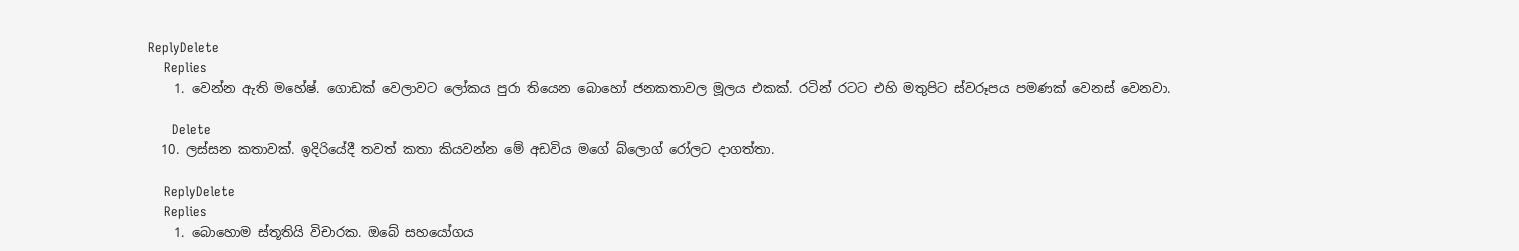ReplyDelete
    Replies
    1. වෙන්න ඇති මහේෂ්. ගොඩක් වෙලාවට ලෝකය පුරා තියෙන බොහෝ ජනකතාවල මූලය එකක්. රටින් රටට එහි මතුපිට ස්වරූපය පමණක් වෙනස් වෙනවා.

      Delete
  10. ලස්සන කතාවක්. ඉදිරියේදී තවත් කතා කියවන්න මේ අඩවිය මගේ බ්ලොග් රෝලට දාගත්තා.

    ReplyDelete
    Replies
    1. බොහොම ස්තූතියි විචාරක. ඔබේ සහයෝගය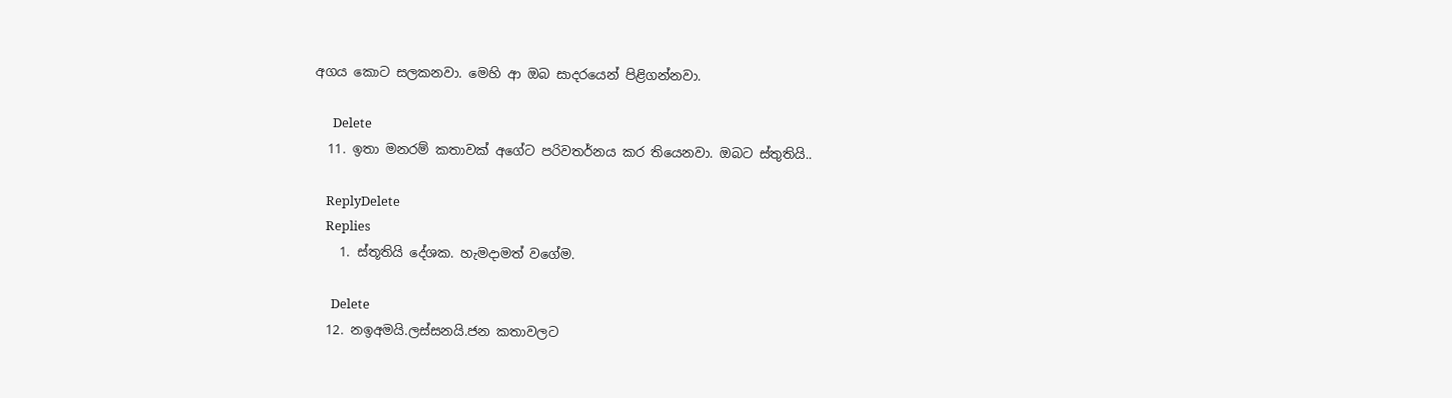අගය කොට සලකනවා. මෙහි ආ ඔබ සාදරයෙන් පිළිගන්නවා.

      Delete
  11. ඉතා මනරම් කතාවක් අගේට පරිවතර්නය කර තියෙනවා. ඔබට ස්තුතියි..

    ReplyDelete
    Replies
    1. ස්තූතියි දේශක. හැමදාමත් වගේම.

      Delete
  12. නඉඅමයි.ලස්සනයි.ජන කතාවලට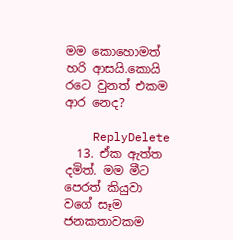මම කොහොමත් හරි ආසයි.කොයි රටෙ වුනත් එකම ආර නෙද?

    ReplyDelete
  13. ඒක ඇත්ත දමිත්. මම මීට පෙරත් කියුවා වගේ සෑම ජනකතාවකම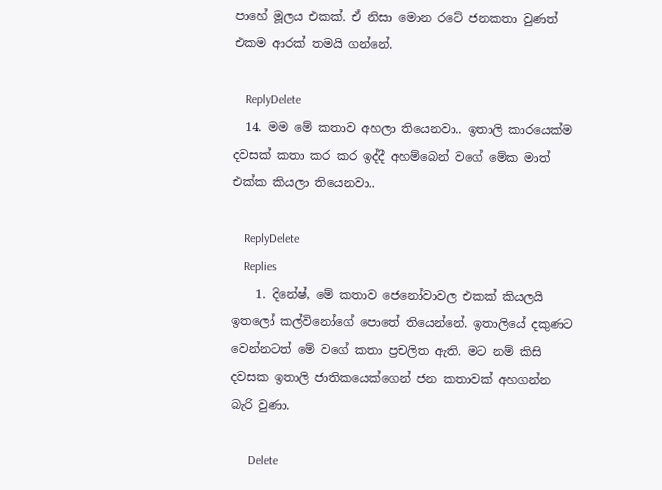පාහේ මූලය එකක්. ඒ නිසා මොන රටේ ජනකතා වුණත් එකම ආරක් තමයි ගන්නේ.

    ReplyDelete
  14. මම මේ කතාව අහලා තියෙනවා.. ඉතාලි කාරයෙක්ම දවසක් කතා කර කර ඉද්දී අහම්බෙන් වගේ මේක මාත් එක්ක කියලා තියෙනවා..

    ReplyDelete
    Replies
    1. දිනේෂ්, මේ කතාව ජෙනෝවාවල එකක් කියලයි ඉතලෝ කල්විනෝගේ පොතේ තියෙන්නේ. ඉතාලියේ දකුණට වෙන්නටත් මේ වගේ කතා ප්‍රචලිත ඇති. මට නම් කිසි දවසක ඉතාලි ජාතිකයෙක්ගෙන් ජන කතාවක් අහගන්න බැරි වුණා.

      Delete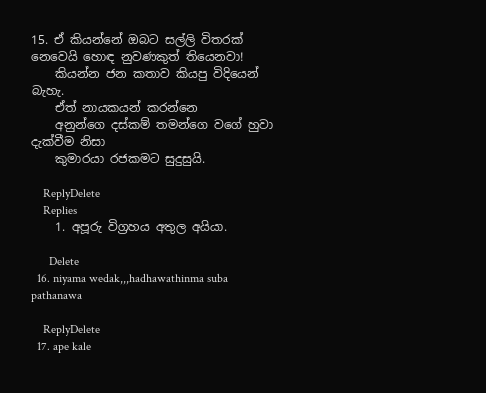15. ඒ කියන්නේ ඔබට සල්ලි විතරක් නෙවෙයි හොඳ නුවණකුත් තියෙනවා!
    කියන්න ජන කතාව කියපු විදියෙන් බැහැ.
    ඒත් නායකයන් කරන්නෙ
    අනුන්ගෙ දස්කම් තමන්ගෙ වගේ හුවා දැක්වීම නිසා
    කුමාරයා රජකමට සුදුසුයි.

    ReplyDelete
    Replies
    1. අපූරු විග්‍රහය අතුල අයියා.

      Delete
  16. niyama wedak,,,hadhawathinma suba pathanawa

    ReplyDelete
  17. ape kale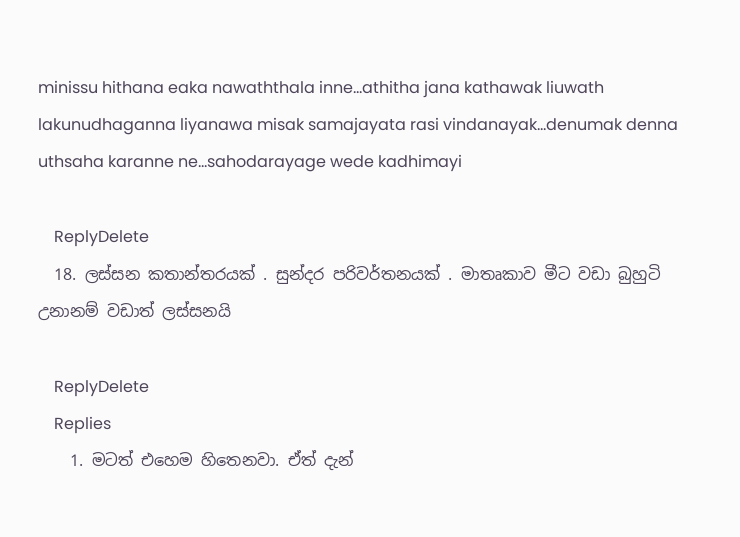minissu hithana eaka nawaththala inne...athitha jana kathawak liuwath lakunudhaganna liyanawa misak samajayata rasi vindanayak...denumak denna uthsaha karanne ne...sahodarayage wede kadhimayi

    ReplyDelete
  18. ලස්සන කතාන්තරයක් . සුන්දර පරිවර්තනයක් . මාතෘකාව මීට වඩා බුහුටි උනානම් වඩාත් ලස්සනයි

    ReplyDelete
    Replies
    1. මටත් එහෙම හිතෙනවා. ඒත් දැන්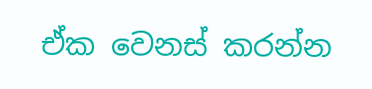ඒක වෙනස් කරන්න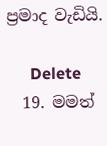ප්‍රමාද වැඩියි.

      Delete
  19. මමත්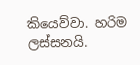කියෙව්වා. හරිම ලස්සනයි.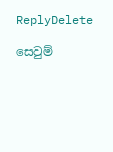ReplyDelete

සෙවුම්